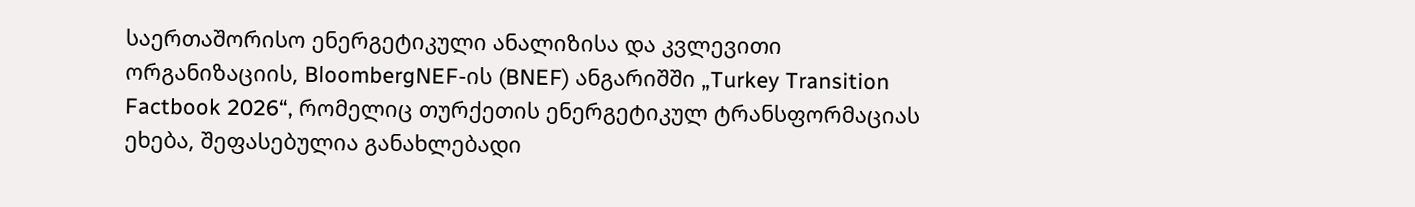საერთაშორისო ენერგეტიკული ანალიზისა და კვლევითი ორგანიზაციის, BloombergNEF-ის (BNEF) ანგარიშში „Turkey Transition Factbook 2026“, რომელიც თურქეთის ენერგეტიკულ ტრანსფორმაციას ეხება, შეფასებულია განახლებადი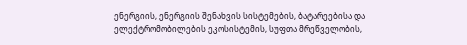ენერგიის, ენერგიის შენახვის სისტემების, ბატარეებისა და ელექტრომობილების ეკოსისტემის, სუფთა მრეწველობის,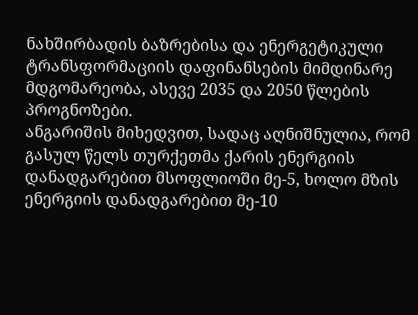ნახშირბადის ბაზრებისა და ენერგეტიკული ტრანსფორმაციის დაფინანსების მიმდინარე მდგომარეობა, ასევე 2035 და 2050 წლების პროგნოზები.
ანგარიშის მიხედვით, სადაც აღნიშნულია, რომ გასულ წელს თურქეთმა ქარის ენერგიის დანადგარებით მსოფლიოში მე-5, ხოლო მზის ენერგიის დანადგარებით მე-10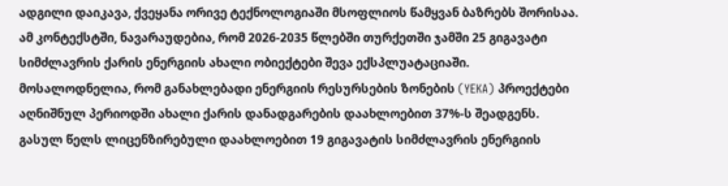ადგილი დაიკავა, ქვეყანა ორივე ტექნოლოგიაში მსოფლიოს წამყვან ბაზრებს შორისაა.
ამ კონტექსტში, ნავარაუდებია, რომ 2026-2035 წლებში თურქეთში ჯამში 25 გიგავატი სიმძლავრის ქარის ენერგიის ახალი ობიექტები შევა ექსპლუატაციაში. მოსალოდნელია, რომ განახლებადი ენერგიის რესურსების ზონების (YEKA) პროექტები აღნიშნულ პერიოდში ახალი ქარის დანადგარების დაახლოებით 37%-ს შეადგენს.
გასულ წელს ლიცენზირებული დაახლოებით 19 გიგავატის სიმძლავრის ენერგიის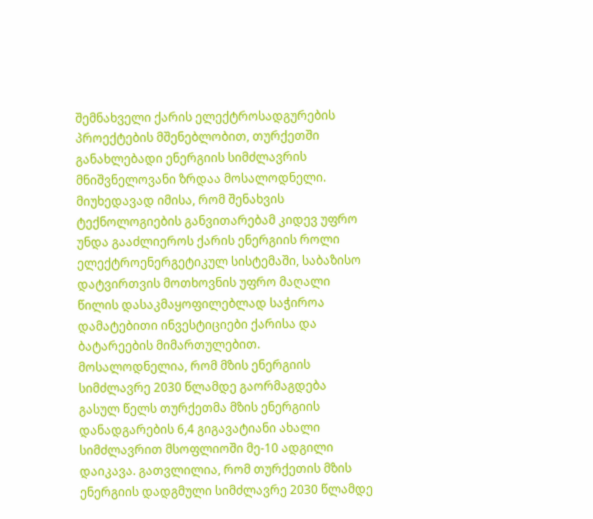შემნახველი ქარის ელექტროსადგურების პროექტების მშენებლობით, თურქეთში განახლებადი ენერგიის სიმძლავრის მნიშვნელოვანი ზრდაა მოსალოდნელი.
მიუხედავად იმისა, რომ შენახვის ტექნოლოგიების განვითარებამ კიდევ უფრო უნდა გააძლიეროს ქარის ენერგიის როლი ელექტროენერგეტიკულ სისტემაში, საბაზისო დატვირთვის მოთხოვნის უფრო მაღალი წილის დასაკმაყოფილებლად საჭიროა დამატებითი ინვესტიციები ქარისა და ბატარეების მიმართულებით.
მოსალოდნელია, რომ მზის ენერგიის სიმძლავრე 2030 წლამდე გაორმაგდება
გასულ წელს თურქეთმა მზის ენერგიის დანადგარების 6,4 გიგავატიანი ახალი სიმძლავრით მსოფლიოში მე-10 ადგილი დაიკავა. გათვლილია, რომ თურქეთის მზის ენერგიის დადგმული სიმძლავრე 2030 წლამდე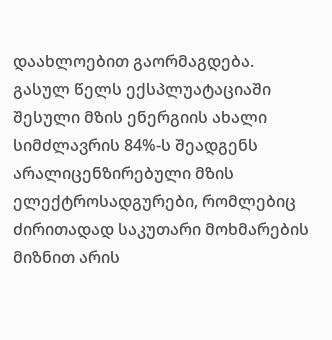დაახლოებით გაორმაგდება.
გასულ წელს ექსპლუატაციაში შესული მზის ენერგიის ახალი სიმძლავრის 84%-ს შეადგენს არალიცენზირებული მზის ელექტროსადგურები, რომლებიც ძირითადად საკუთარი მოხმარების მიზნით არის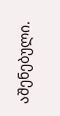აშენებული.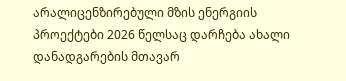არალიცენზირებული მზის ენერგიის პროექტები 2026 წელსაც დარჩება ახალი დანადგარების მთავარ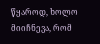წყაროდ, ხოლო მიიჩნევა, რომ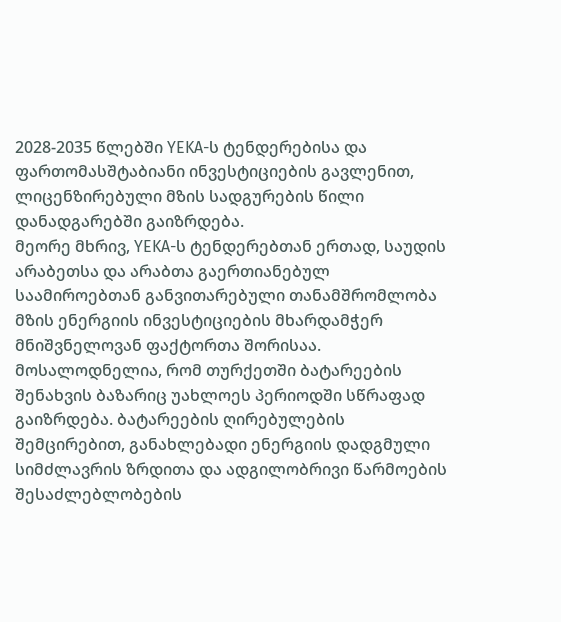2028-2035 წლებში YEKA-ს ტენდერებისა და ფართომასშტაბიანი ინვესტიციების გავლენით, ლიცენზირებული მზის სადგურების წილი დანადგარებში გაიზრდება.
მეორე მხრივ, YEKA-ს ტენდერებთან ერთად, საუდის არაბეთსა და არაბთა გაერთიანებულ საამიროებთან განვითარებული თანამშრომლობა მზის ენერგიის ინვესტიციების მხარდამჭერ მნიშვნელოვან ფაქტორთა შორისაა.
მოსალოდნელია, რომ თურქეთში ბატარეების შენახვის ბაზარიც უახლოეს პერიოდში სწრაფად გაიზრდება. ბატარეების ღირებულების შემცირებით, განახლებადი ენერგიის დადგმული სიმძლავრის ზრდითა და ადგილობრივი წარმოების შესაძლებლობების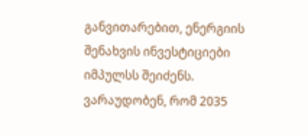განვითარებით, ენერგიის შენახვის ინვესტიციები იმპულსს შეიძენს.
ვარაუდობენ, რომ 2035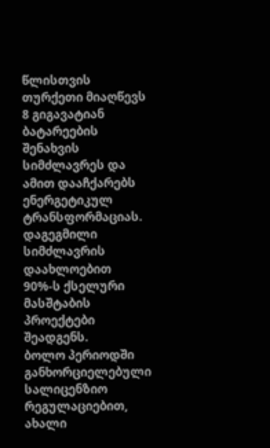წლისთვის თურქეთი მიაღწევს 8 გიგავატიან ბატარეების შენახვის სიმძლავრეს და ამით დააჩქარებს ენერგეტიკულ ტრანსფორმაციას. დაგეგმილი სიმძლავრის დაახლოებით 90%-ს ქსელური მასშტაბის პროექტები შეადგენს.
ბოლო პერიოდში განხორციელებული სალიცენზიო რეგულაციებით, ახალი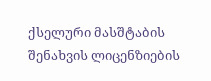ქსელური მასშტაბის შენახვის ლიცენზიების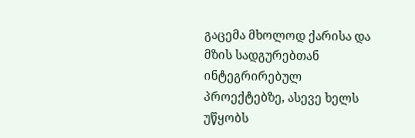გაცემა მხოლოდ ქარისა და მზის სადგურებთან ინტეგრირებულ პროექტებზე, ასევე ხელს უწყობს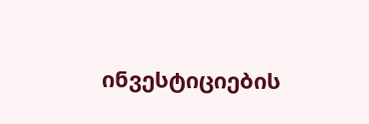ინვესტიციების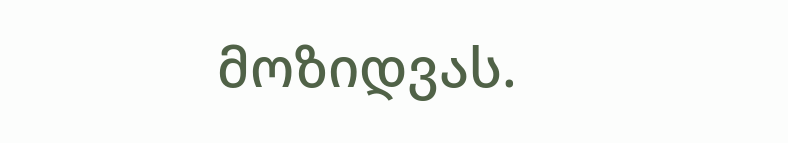მოზიდვას.